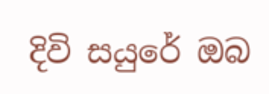දිවි සයුරේ ඔබ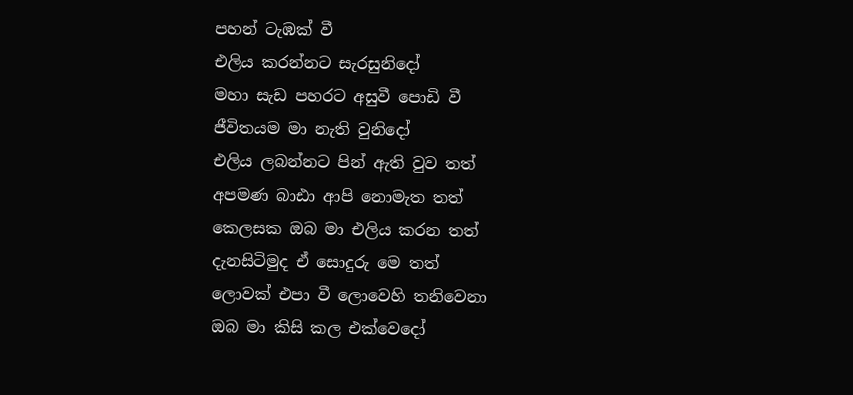පහන් ටැඹක් වී
එලිය කරන්නට සැරසුනිදෝ
මහා සැඩ පහරට අසුවී පොඩි වී
ජීවිතයම මා නැති වුනිදෝ
එලිය ලබන්නට පින් ඇති වුව තත්
අපමණ බාඪා ආපි නොමැත තත්
කෙලසක ඔබ මා එලිය කරන තත්
දැනසිටිමුද ඒ සොදුරු මෙ තත්
ලොවක් එපා වී ලොවෙහි තනිවෙනා
ඔබ මා කිසි කල එක්වෙදෝ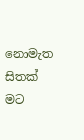නොමැත සිතක් මට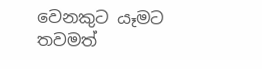වෙනකුට යෑමට
තවමත්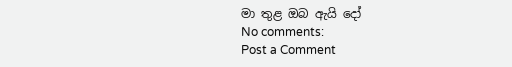මා තුළ ඔබ ඇයි දෝ
No comments:
Post a Comment